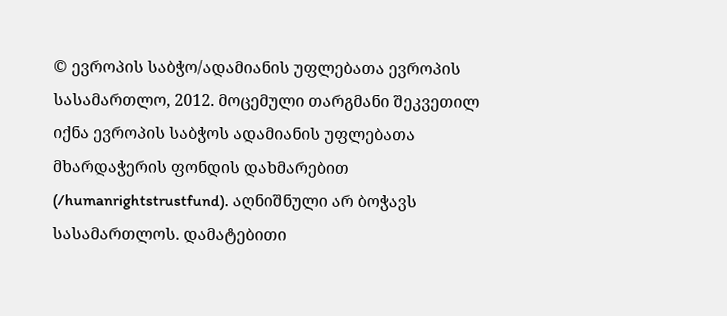© ევროპის საბჭო/ადამიანის უფლებათა ევროპის სასამართლო, 2012. მოცემული თარგმანი შეკვეთილ იქნა ევროპის საბჭოს ადამიანის უფლებათა მხარდაჭერის ფონდის დახმარებით (/humanrightstrustfund). აღნიშნული არ ბოჭავს სასამართლოს. დამატებითი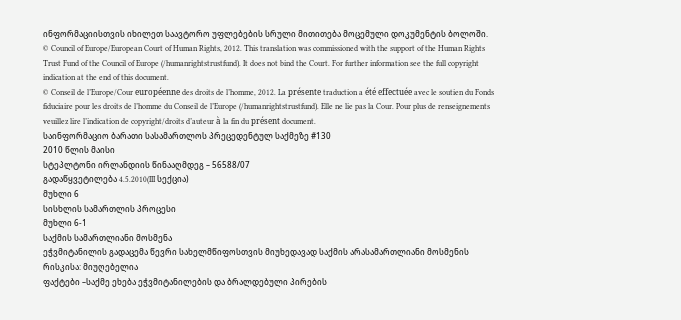ინფორმაციისთვის იხილეთ საავტორო უფლებების სრული მითითება მოცემული დოკუმენტის ბოლოში.
© Council of Europe/European Court of Human Rights, 2012. This translation was commissioned with the support of the Human Rights Trust Fund of the Council of Europe (/humanrightstrustfund). It does not bind the Court. For further information see the full copyright indication at the end of this document.
© Conseil de l’Europe/Cour européenne des droits de l’homme, 2012. La présente traduction a été effectuée avec le soutien du Fonds fiduciaire pour les droits de l’homme du Conseil de l’Europe (/humanrightstrustfund). Elle ne lie pas la Cour. Pour plus de renseignements veuillez lire l’indication de copyright/droits d’auteur à la fin du présent document.
საინფორმაციო ბარათი სასამართლოს პრეცედენტულ საქმეზე #130
2010 წლის მაისი
სტეპლტონი ირლანდიის წინააღმდეგ – 56588/07
გადაწყვეტილება 4.5.2010(III სექცია)
მუხლი 6
სისხლის სამართლის პროცესი
მუხლი 6-1
საქმის სამართლიანი მოსმენა
ეჭვმიტანილის გადაცემა წევრი სახელმწიფოსთვის მიუხედავად საქმის არასამართლიანი მოსმენის რისკისა: მიუღებელია
ფაქტები –საქმე ეხება ეჭვმიტანილების და ბრალდებული პირების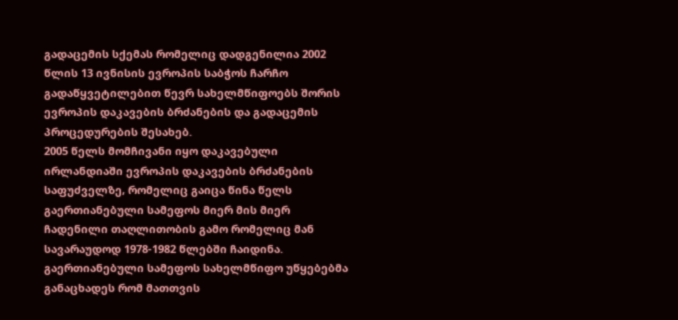გადაცემის სქემას რომელიც დადგენილია 2002 წლის 13 ივნისის ევროპის საბჭოს ჩარჩო გადაწყვეტილებით წევრ სახელმწიფოებს შორის ევროპის დაკავების ბრძანების და გადაცემის პროცედურების შესახებ.
2005 წელს მომჩივანი იყო დაკავებული ირლანდიაში ევროპის დაკავების ბრძანების საფუძველზე, რომელიც გაიცა წინა წელს გაერთიანებული სამეფოს მიერ მის მიერ ჩადენილი თაღლითობის გამო რომელიც მან სავარაუდოდ 1978-1982 წლებში ჩაიდინა. გაერთიანებული სამეფოს სახელმწიფო უწყებებმა განაცხადეს რომ მათთვის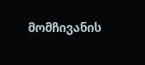მომჩივანის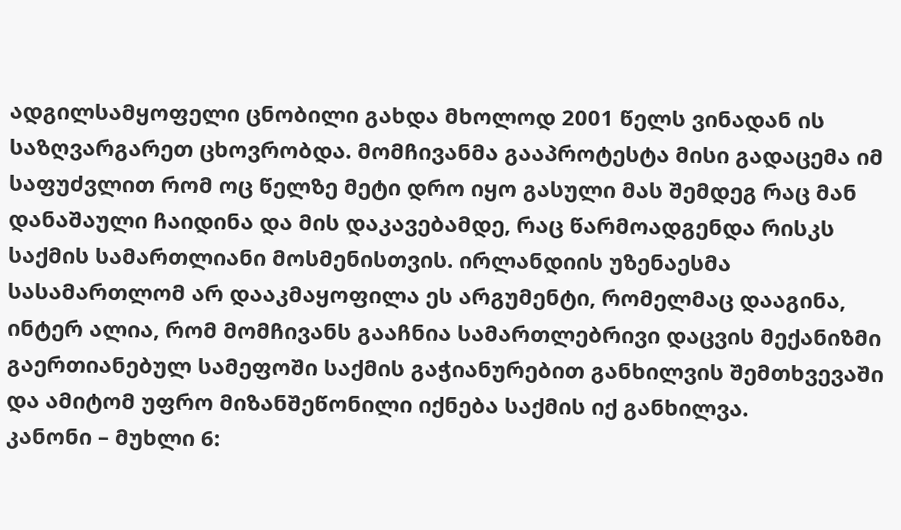ადგილსამყოფელი ცნობილი გახდა მხოლოდ 2001 წელს ვინადან ის საზღვარგარეთ ცხოვრობდა. მომჩივანმა გააპროტესტა მისი გადაცემა იმ საფუძვლით რომ ოც წელზე მეტი დრო იყო გასული მას შემდეგ რაც მან დანაშაული ჩაიდინა და მის დაკავებამდე, რაც წარმოადგენდა რისკს საქმის სამართლიანი მოსმენისთვის. ირლანდიის უზენაესმა სასამართლომ არ დააკმაყოფილა ეს არგუმენტი, რომელმაც დააგინა, ინტერ ალია, რომ მომჩივანს გააჩნია სამართლებრივი დაცვის მექანიზმი გაერთიანებულ სამეფოში საქმის გაჭიანურებით განხილვის შემთხვევაში და ამიტომ უფრო მიზანშეწონილი იქნება საქმის იქ განხილვა.
კანონი – მუხლი 6: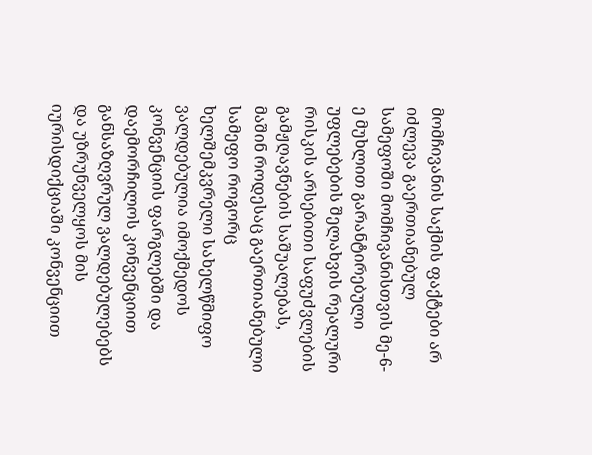მომჩივანის საქმის ფაქტები არ იძლევა გაერთიანებულ სამეფოში მომჩივანისთვის მე-6-ე მუხლით გარანტირებული უფლებების შელახვის რეალური რისკის არსებითი საფუძვლების გამჟღავნების საშუალებას, მაშინ როდესაც გაერთიანებული სამეფო როგორც ხელშემკვრელი სახელწმიფო ვალდებულია იმოქმედოს კონვენციის ფარგლებში და დაემორჩილოს კონვენციით განსაზღვრულ ვალდებულებებს და უზრუნველყოს მის იურისდიქციაში კონვენციით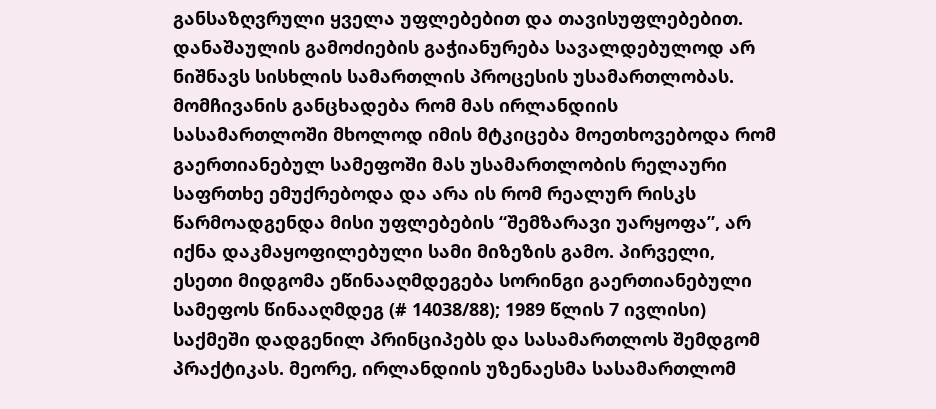განსაზღვრული ყველა უფლებებით და თავისუფლებებით. დანაშაულის გამოძიების გაჭიანურება სავალდებულოდ არ ნიშნავს სისხლის სამართლის პროცესის უსამართლობას.
მომჩივანის განცხადება რომ მას ირლანდიის სასამართლოში მხოლოდ იმის მტკიცება მოეთხოვებოდა რომ გაერთიანებულ სამეფოში მას უსამართლობის რელაური საფრთხე ემუქრებოდა და არა ის რომ რეალურ რისკს წარმოადგენდა მისი უფლებების “შემზარავი უარყოფა”, არ იქნა დაკმაყოფილებული სამი მიზეზის გამო. პირველი, ესეთი მიდგომა ეწინააღმდეგება სორინგი გაერთიანებული სამეფოს წინააღმდეგ (# 14038/88); 1989 წლის 7 ივლისი) საქმეში დადგენილ პრინციპებს და სასამართლოს შემდგომ პრაქტიკას. მეორე, ირლანდიის უზენაესმა სასამართლომ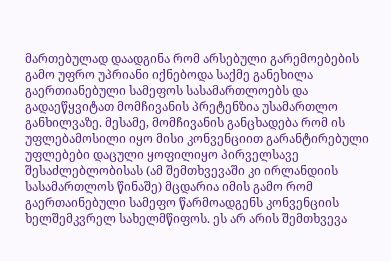მართებულად დაადგინა რომ არსებული გარემოებების გამო უფრო უპრიანი იქნებოდა საქმე განეხილა გაერთიანებული სამეფოს სასამართლოებს და გადაეწყვიტათ მომჩივანის პრეტენზია უსამართლო განხილვაზე. მესამე, მომჩივანის განცხადება რომ ის უფლებამოსილი იყო მისი კონვენციით გარანტირებული უფლებები დაცული ყოფილიყო პირველსავე შესაძლებლობისას (ამ შემთხვევაში კი ირლანდიის სასამართლოს წინაშე) მცდარია იმის გამო რომ გაერთაინებული სამეფო წარმოადგენს კონვენციის ხელშემკვრელ სახელმწიფოს. ეს არ არის შემთხვევა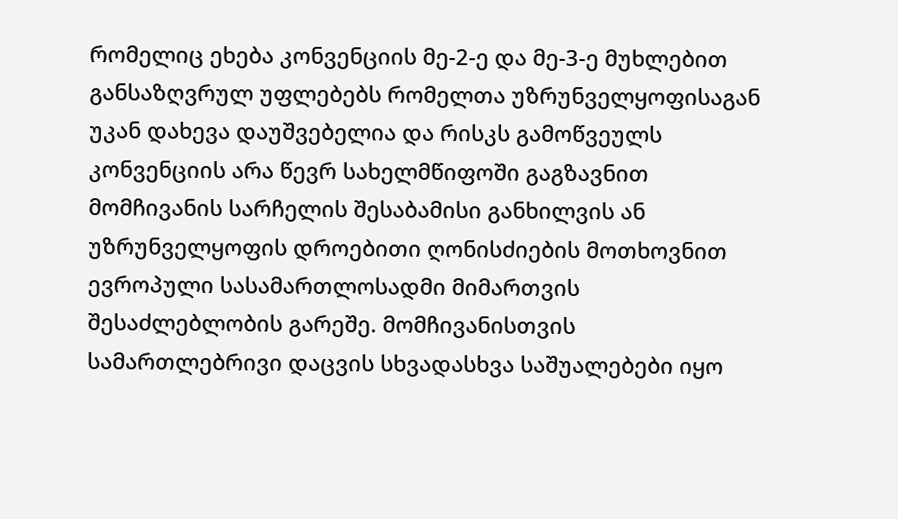რომელიც ეხება კონვენციის მე-2-ე და მე-3-ე მუხლებით განსაზღვრულ უფლებებს რომელთა უზრუნველყოფისაგან უკან დახევა დაუშვებელია და რისკს გამოწვეულს კონვენციის არა წევრ სახელმწიფოში გაგზავნით მომჩივანის სარჩელის შესაბამისი განხილვის ან უზრუნველყოფის დროებითი ღონისძიების მოთხოვნით ევროპული სასამართლოსადმი მიმართვის შესაძლებლობის გარეშე. მომჩივანისთვის სამართლებრივი დაცვის სხვადასხვა საშუალებები იყო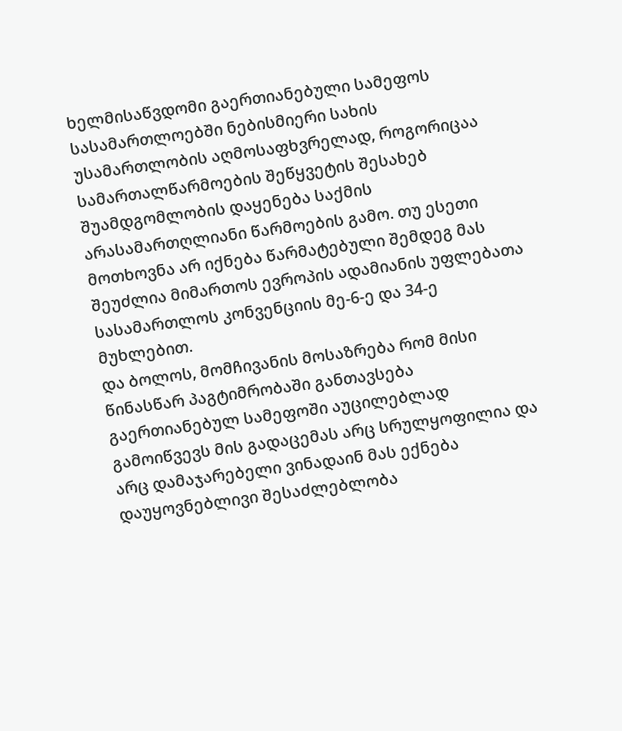ხელმისაწვდომი გაერთიანებული სამეფოს სასამართლოებში ნებისმიერი სახის უსამართლობის აღმოსაფხვრელად, როგორიცაა სამართალწარმოების შეწყვეტის შესახებ შუამდგომლობის დაყენება საქმის არასამართღლიანი წარმოების გამო. თუ ესეთი მოთხოვნა არ იქნება წარმატებული შემდეგ მას შეუძლია მიმართოს ევროპის ადამიანის უფლებათა სასამართლოს კონვენციის მე-6-ე და 34-ე მუხლებით.
და ბოლოს, მომჩივანის მოსაზრება რომ მისი წინასწარ პაგტიმრობაში განთავსება გაერთიანებულ სამეფოში აუცილებლად გამოიწვევს მის გადაცემას არც სრულყოფილია და არც დამაჯარებელი ვინადაინ მას ექნება დაუყოვნებლივი შესაძლებლობა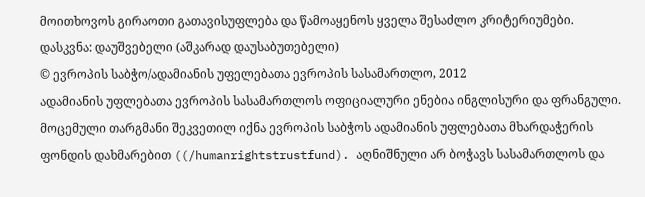მოითხოვოს გირაოთი გათავისუფლება და წამოაყენოს ყველა შესაძლო კრიტერიუმები.
დასკვნა: დაუშვებელი (აშკარად დაუსაბუთებელი)
© ევროპის საბჭო/ადამიანის უფელებათა ევროპის სასამართლო, 2012
ადამიანის უფლებათა ევროპის სასამართლოს ოფიციალური ენებია ინგლისური და ფრანგული. მოცემული თარგმანი შეკვეთილ იქნა ევროპის საბჭოს ადამიანის უფლებათა მხარდაჭერის ფონდის დახმარებით ((/humanrightstrustfund). აღნიშნული არ ბოჭავს სასამართლოს და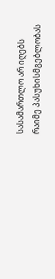სასამართლო არ იღებს რაიმე პასუხისმგებლობას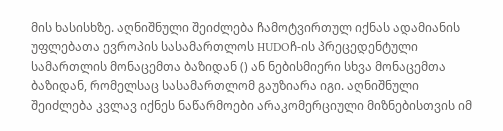მის ხასისხზე. აღნიშნული შეიძლება ჩამოტვირთულ იქნას ადამიანის უფლებათა ევროპის სასამართლოს HUDOჩ-ის პრეცედენტული სამართლის მონაცემთა ბაზიდან () ან ნებისმიერი სხვა მონაცემთა ბაზიდან, რომელსაც სასამართლომ გაუზიარა იგი. აღნიშნული შეიძლება კვლავ იქნეს ნაწარმოები არაკომერციული მიზნებისთვის იმ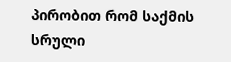პირობით რომ საქმის სრული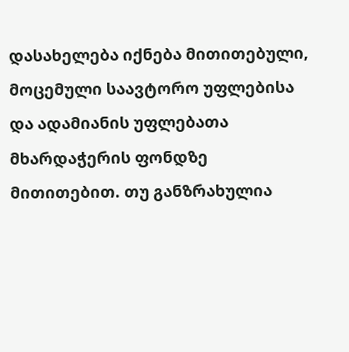დასახელება იქნება მითითებული, მოცემული საავტორო უფლებისა და ადამიანის უფლებათა მხარდაჭერის ფონდზე მითითებით. თუ განზრახულია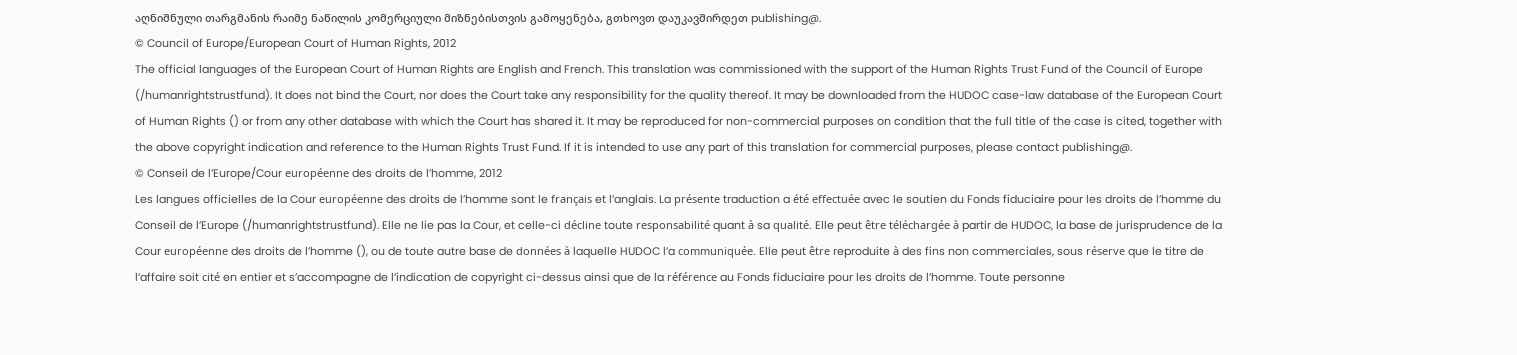აღნიშნული თარგმანის რაიმე ნაწილის კომერციული მიზნებისთვის გამოყენება, გთხოვთ დაუკავშირდეთ publishing@.
© Council of Europe/European Court of Human Rights, 2012
The official languages of the European Court of Human Rights are English and French. This translation was commissioned with the support of the Human Rights Trust Fund of the Council of Europe (/humanrightstrustfund). It does not bind the Court, nor does the Court take any responsibility for the quality thereof. It may be downloaded from the HUDOC case-law database of the European Court of Human Rights () or from any other database with which the Court has shared it. It may be reproduced for non-commercial purposes on condition that the full title of the case is cited, together with the above copyright indication and reference to the Human Rights Trust Fund. If it is intended to use any part of this translation for commercial purposes, please contact publishing@.
© Conseil de l’Europe/Cour européenne des droits de l’homme, 2012
Les langues officielles de la Cour européenne des droits de l’homme sont le français et l’anglais. La présente traduction a été effectuée avec le soutien du Fonds fiduciaire pour les droits de l’homme du Conseil de l’Europe (/humanrightstrustfund). Elle ne lie pas la Cour, et celle-ci décline toute responsabilité quant à sa qualité. Elle peut être téléchargée à partir de HUDOC, la base de jurisprudence de la Cour européenne des droits de l’homme (), ou de toute autre base de données à laquelle HUDOC l’a communiquée. Elle peut être reproduite à des fins non commerciales, sous réserve que le titre de l’affaire soit cité en entier et s’accompagne de l’indication de copyright ci-dessus ainsi que de la référence au Fonds fiduciaire pour les droits de l’homme. Toute personne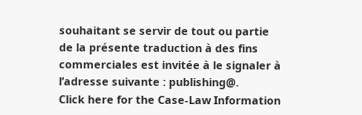souhaitant se servir de tout ou partie de la présente traduction à des fins commerciales est invitée à le signaler à l’adresse suivante : publishing@.
Click here for the Case-Law Information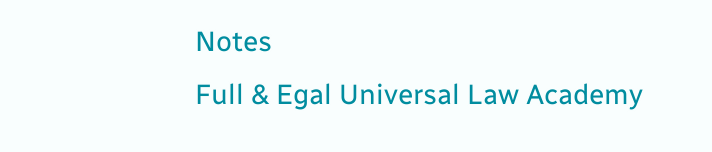Notes
Full & Egal Universal Law Academy